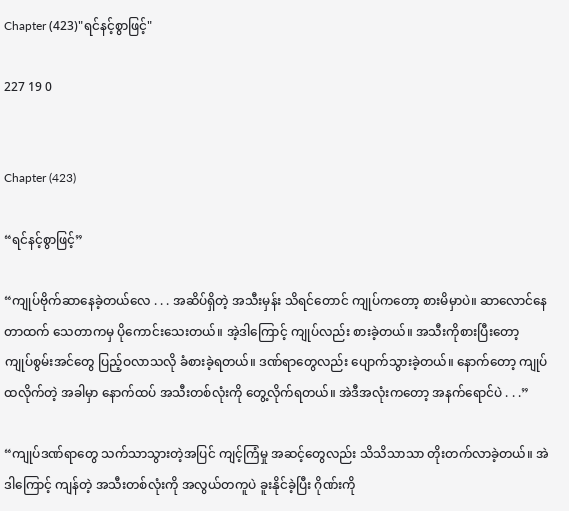Chapter (423)"ရင်နင့်စွာဖြင့်"

227 19 0


Chapter (423)

“ရင်နင့်စွာဖြင့်”

“ကျုပ်ဗိုက်ဆာနေခဲ့တယ်လေ . . . အဆိပ်ရှိတဲ့ အသီးမှန်း သိရင်တောင် ကျုပ်ကတော့ စားမိမှာပဲ။ ဆာလောင်နေတာထက် သေတာကမှ ပိုကောင်းသေးတယ်။ အဲ့ဒါကြောင့် ကျုပ်လည်း စားခဲ့တယ်။ အသီးကိုစားပြီးတော့ ကျုပ်စွမ်းအင်တွေ ပြည့်ဝလာသလို ခံစားခဲ့ရတယ်။ ဒဏ်ရာတွေလည်း ပျောက်သွားခဲ့တယ်။ နောက်တော့ ကျုပ် ထလိုက်တဲ့ အခါမှာ နောက်ထပ် အသီးတစ်လုံးကို တွေ့လိုက်ရတယ်။ အဲဒီအလုံးကတော့ အနက်ရောင်ပဲ . . .”

“ကျုပ်ဒဏ်ရာတွေ သက်သာသွားတဲ့အပြင် ကျင့်ကြံမှု အဆင့်တွေလည်း သိသိသာသာ တိုးတက်လာခဲ့တယ်။ အဲဒါကြောင့် ကျန်တဲ့ အသီးတစ်လုံးကို အလွယ်တကူပဲ ခူးနိုင်ခဲ့ပြီး ဂိုဏ်းကို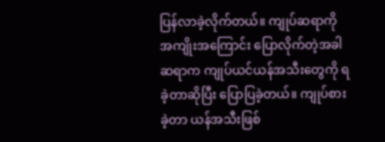ပြန်လာခဲ့လိုက်တယ်။ ကျုပ်ဆရာကို အကျိုးအကြောင်း ပြောလိုက်တဲ့အခါ ဆရာက ကျုပ်ယင်ယန်အသီးတွေကို ရခဲ့တာဆိုပြီး ပြောပြခဲ့တယ်။ ကျုပ်စားခဲ့တာ ယန်အသီးဖြစ်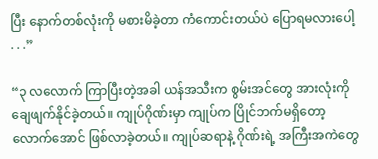ပြီး နောက်တစ်လုံးကို မစားမိခဲ့တာ ကံကောင်းတယ်ပဲ ပြောရမလားပေါ့ . . .”

“၃ လလောက် ကြာပြီးတဲ့အခါ ယန်အသီးက စွမ်းအင်တွေ အားလုံးကို ချေဖျက်နိုင်ခဲ့တယ်။ ကျုပ်ဂိုဏ်းမှာ ကျုပ်က ပြိုင်ဘက်မရှိတော့လောက်အောင် ဖြစ်လာခဲ့တယ်။ ကျုပ်ဆရာနဲ့ ဂိုဏ်းရဲ့ အကြီးအကဲတွေ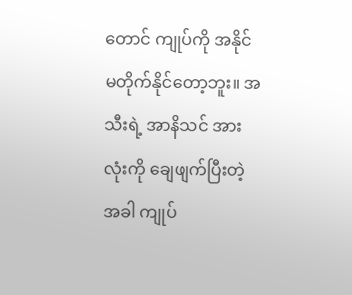တောင် ကျုပ်ကို အနိုင်မတိုက်နိုင်တော့ဘူး။ အသီးရဲ့ အာနိသင် အားလုံးကို ချေဖျက်ပြီးတဲ့ အခါ ကျုပ်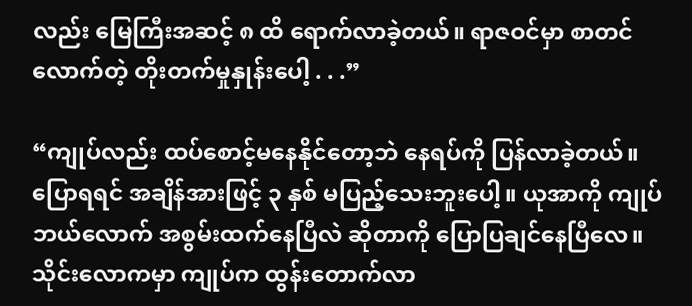လည်း မြေကြီးအဆင့် ၈ ထိ ရောက်လာခဲ့တယ်။ ရာဇဝင်မှာ စာတင်လောက်တဲ့ တိုးတက်မှုနှုန်းပေါ့ . . .”

“ကျုပ်လည်း ထပ်စောင့်မနေနိုင်တော့ဘဲ နေရပ်ကို ပြန်လာခဲ့တယ်။ ပြောရရင် အချိန်အားဖြင့် ၃ နှစ် မပြည့်သေးဘူးပေါ့။ ယုအာကို ကျုပ်ဘယ်လောက် အစွမ်းထက်နေပြီလဲ ဆိုတာကို ပြောပြချင်နေပြီလေ။ သိုင်းလောကမှာ ကျုပ်က ထွန်းတောက်လာ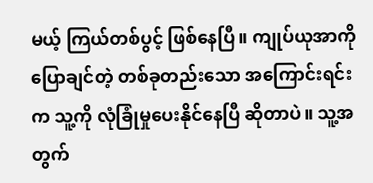မယ့် ကြယ်တစ်ပွင့် ဖြစ်နေပြီ။ ကျုပ်ယုအာကို ပြောချင်တဲ့ တစ်ခုတည်းသော အကြောင်းရင်းက သူ့ကို လုံခြုံမှုပေးနိုင်နေပြီ ဆိုတာပဲ။ သူ့အတွက်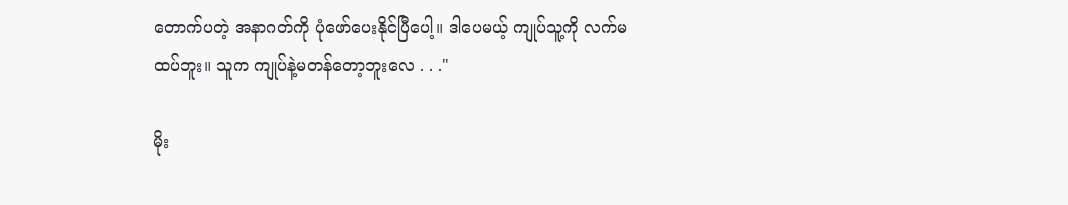တောက်ပတဲ့ အနာဂတ်ကို ပုံဖော်ပေးနိုင်ပြီပေါ့။ ဒါပေမယ့် ကျုပ်သူ့ကို လက်မထပ်ဘူး။ သူက ကျုပ်နဲ့မတန်တော့ဘူးလေ . . ."

မိုး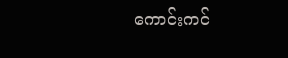ကောင်းကင်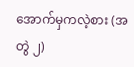အောက်မှကလဲ့စား (အတွဲ ၂)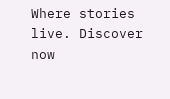Where stories live. Discover now